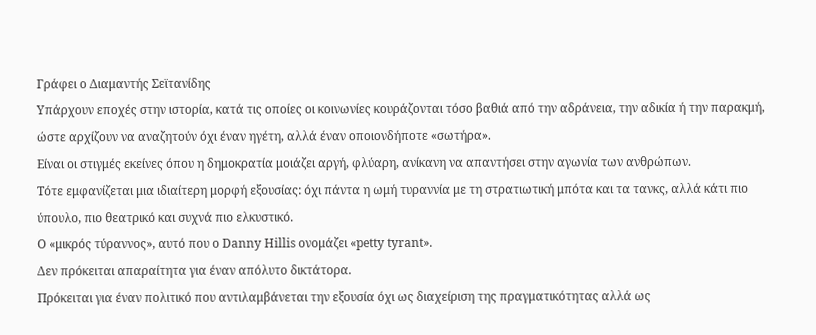Γράφει ο Διαμαντής Σεϊτανίδης
Υπάρχουν εποχές στην ιστορία, κατά τις οποίες οι κοινωνίες κουράζονται τόσο βαθιά από την αδράνεια, την αδικία ή την παρακμή, ώστε αρχίζουν να αναζητούν όχι έναν ηγέτη, αλλά έναν οποιονδήποτε «σωτήρα».
Είναι οι στιγμές εκείνες όπου η δημοκρατία μοιάζει αργή, φλύαρη, ανίκανη να απαντήσει στην αγωνία των ανθρώπων.
Τότε εμφανίζεται μια ιδιαίτερη μορφή εξουσίας: όχι πάντα η ωμή τυραννία με τη στρατιωτική μπότα και τα τανκς, αλλά κάτι πιο ύπουλο, πιο θεατρικό και συχνά πιο ελκυστικό.
Ο «μικρός τύραννος», αυτό που ο Danny Hillis ονομάζει «petty tyrant».
Δεν πρόκειται απαραίτητα για έναν απόλυτο δικτάτορα.
Πρόκειται για έναν πολιτικό που αντιλαμβάνεται την εξουσία όχι ως διαχείριση της πραγματικότητας αλλά ως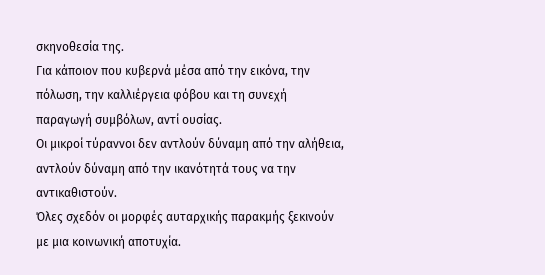σκηνοθεσία της.
Για κάποιον που κυβερνά μέσα από την εικόνα, την πόλωση, την καλλιέργεια φόβου και τη συνεχή παραγωγή συμβόλων, αντί ουσίας.
Οι μικροί τύραννοι δεν αντλούν δύναμη από την αλήθεια, αντλούν δύναμη από την ικανότητά τους να την αντικαθιστούν.
Όλες σχεδόν οι μορφές αυταρχικής παρακμής ξεκινούν με μια κοινωνική αποτυχία.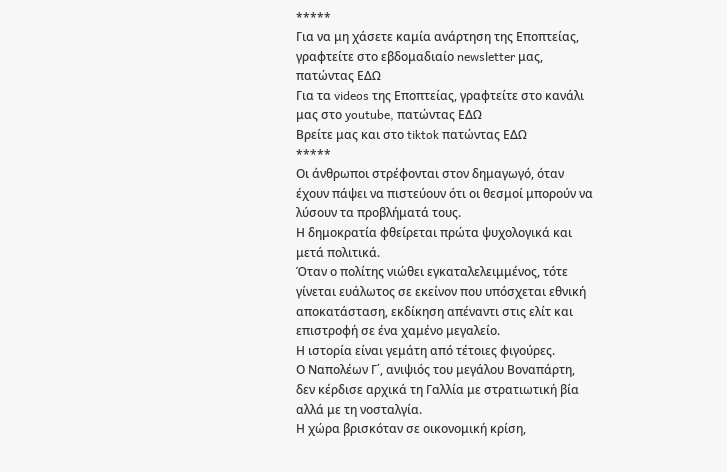*****
Για να μη χάσετε καμία ανάρτηση της Εποπτείας, γραφτείτε στο εβδομαδιαίο newsletter μας, πατώντας ΕΔΩ
Για τα videos της Εποπτείας, γραφτείτε στο κανάλι μας στο youtube, πατώντας ΕΔΩ
Βρείτε μας και στο tiktok πατώντας ΕΔΩ
*****
Οι άνθρωποι στρέφονται στον δημαγωγό, όταν έχουν πάψει να πιστεύουν ότι οι θεσμοί μπορούν να λύσουν τα προβλήματά τους.
Η δημοκρατία φθείρεται πρώτα ψυχολογικά και μετά πολιτικά.
Όταν ο πολίτης νιώθει εγκαταλελειμμένος, τότε γίνεται ευάλωτος σε εκείνον που υπόσχεται εθνική αποκατάσταση, εκδίκηση απέναντι στις ελίτ και επιστροφή σε ένα χαμένο μεγαλείο.
Η ιστορία είναι γεμάτη από τέτοιες φιγούρες.
Ο Ναπολέων Γ΄, ανιψιός του μεγάλου Βοναπάρτη, δεν κέρδισε αρχικά τη Γαλλία με στρατιωτική βία αλλά με τη νοσταλγία.
Η χώρα βρισκόταν σε οικονομική κρίση,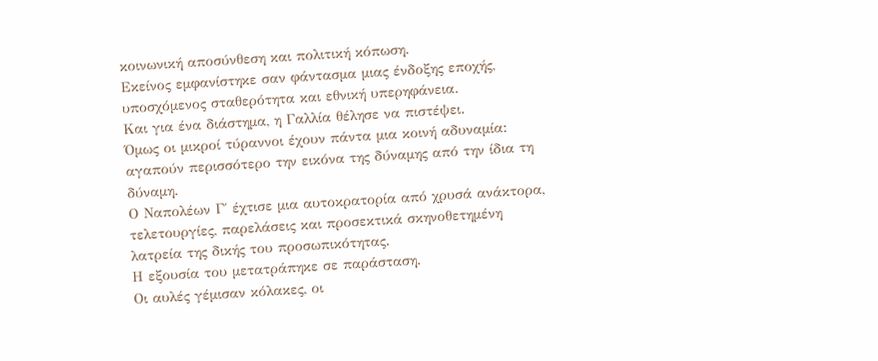κοινωνική αποσύνθεση και πολιτική κόπωση.
Εκείνος εμφανίστηκε σαν φάντασμα μιας ένδοξης εποχής, υποσχόμενος σταθερότητα και εθνική υπερηφάνεια.
Και για ένα διάστημα, η Γαλλία θέλησε να πιστέψει.
Όμως οι μικροί τύραννοι έχουν πάντα μια κοινή αδυναμία: αγαπούν περισσότερο την εικόνα της δύναμης από την ίδια τη δύναμη.
Ο Ναπολέων Γ΄ έχτισε μια αυτοκρατορία από χρυσά ανάκτορα, τελετουργίες, παρελάσεις και προσεκτικά σκηνοθετημένη λατρεία της δικής του προσωπικότητας.
Η εξουσία του μετατράπηκε σε παράσταση.
Οι αυλές γέμισαν κόλακες, οι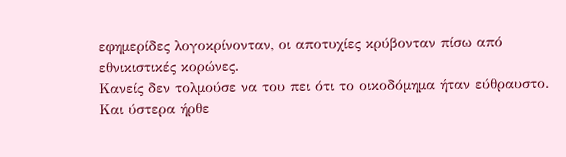εφημερίδες λογοκρίνονταν, οι αποτυχίες κρύβονταν πίσω από εθνικιστικές κορώνες.
Κανείς δεν τολμούσε να του πει ότι το οικοδόμημα ήταν εύθραυστο.
Και ύστερα ήρθε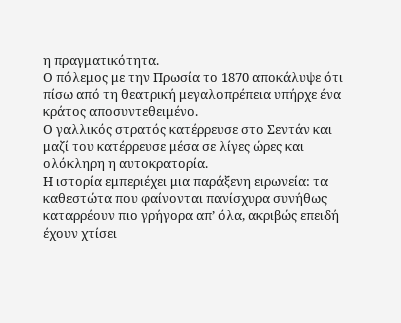η πραγματικότητα.
Ο πόλεμος με την Πρωσία το 1870 αποκάλυψε ότι πίσω από τη θεατρική μεγαλοπρέπεια υπήρχε ένα κράτος αποσυντεθειμένο.
Ο γαλλικός στρατός κατέρρευσε στο Σεντάν και μαζί του κατέρρευσε μέσα σε λίγες ώρες και ολόκληρη η αυτοκρατορία.
Η ιστορία εμπεριέχει μια παράξενη ειρωνεία: τα καθεστώτα που φαίνονται πανίσχυρα συνήθως καταρρέουν πιο γρήγορα απ’ όλα, ακριβώς επειδή έχουν χτίσει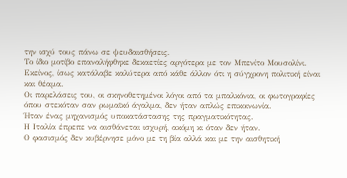την ισχύ τους πάνω σε ψευδαισθήσεις.
Το ίδιο μοτίβο επαναλήφθηκε δεκαετίες αργότερα με τον Μπενίτο Μουσολίνι. Εκείνος, ίσως κατάλαβε καλύτερα από κάθε άλλον ότι η σύγχρονη πολιτική είναι και θέαμα.
Οι παρελάσεις του, οι σκηνοθετημένοι λόγοι από τα μπαλκόνια, οι φωτογραφίες όπου στεκόταν σαν ρωμαϊκό άγαλμα, δεν ήταν απλώς επικοινωνία.
Ήταν ένας μηχανισμός υποκατάστασης της πραγματικότητας.
Η Ιταλία έπρεπε να αισθάνεται ισχυρή, ακόμη κι όταν δεν ήταν.
Ο φασισμός δεν κυβέρνησε μόνο με τη βία αλλά και με την αισθητική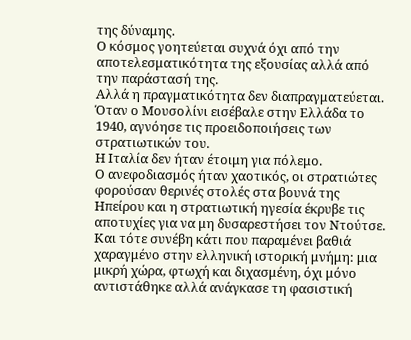της δύναμης.
Ο κόσμος γοητεύεται συχνά όχι από την αποτελεσματικότητα της εξουσίας αλλά από την παράστασή της.
Αλλά η πραγματικότητα δεν διαπραγματεύεται.
Όταν ο Μουσολίνι εισέβαλε στην Ελλάδα το 1940, αγνόησε τις προειδοποιήσεις των στρατιωτικών του.
Η Ιταλία δεν ήταν έτοιμη για πόλεμο.
Ο ανεφοδιασμός ήταν χαοτικός, οι στρατιώτες φορούσαν θερινές στολές στα βουνά της Ηπείρου και η στρατιωτική ηγεσία έκρυβε τις αποτυχίες για να μη δυσαρεστήσει τον Ντούτσε.
Και τότε συνέβη κάτι που παραμένει βαθιά χαραγμένο στην ελληνική ιστορική μνήμη: μια μικρή χώρα, φτωχή και διχασμένη, όχι μόνο αντιστάθηκε αλλά ανάγκασε τη φασιστική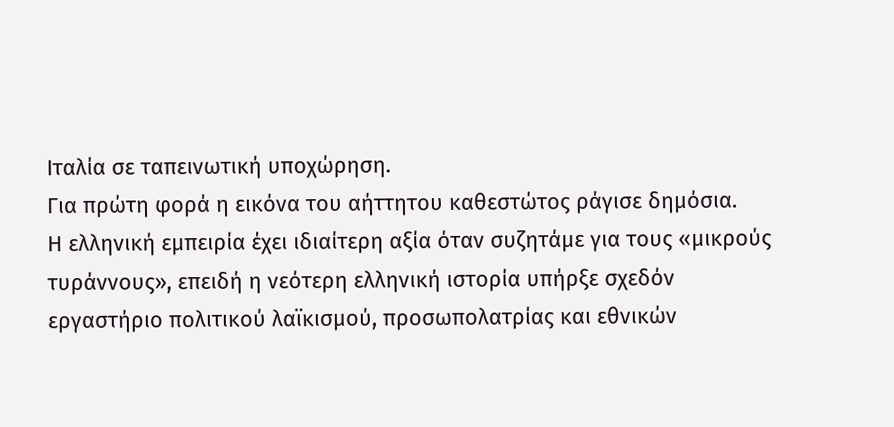Ιταλία σε ταπεινωτική υποχώρηση.
Για πρώτη φορά η εικόνα του αήττητου καθεστώτος ράγισε δημόσια.
Η ελληνική εμπειρία έχει ιδιαίτερη αξία όταν συζητάμε για τους «μικρούς τυράννους», επειδή η νεότερη ελληνική ιστορία υπήρξε σχεδόν εργαστήριο πολιτικού λαϊκισμού, προσωπολατρίας και εθνικών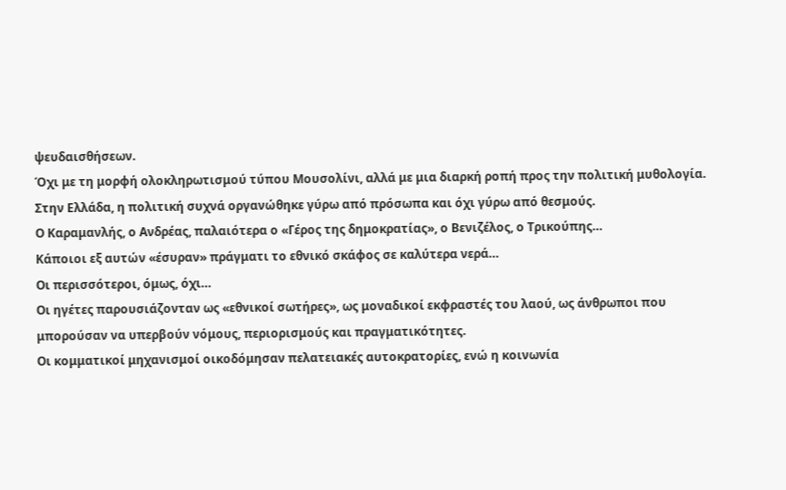ψευδαισθήσεων.
Όχι με τη μορφή ολοκληρωτισμού τύπου Μουσολίνι, αλλά με μια διαρκή ροπή προς την πολιτική μυθολογία.
Στην Ελλάδα, η πολιτική συχνά οργανώθηκε γύρω από πρόσωπα και όχι γύρω από θεσμούς.
Ο Καραμανλής, ο Ανδρέας, παλαιότερα ο «Γέρος της δημοκρατίας», ο Βενιζέλος, ο Τρικούπης…
Κάποιοι εξ αυτών «έσυραν» πράγματι το εθνικό σκάφος σε καλύτερα νερά…
Οι περισσότεροι, όμως, όχι…
Οι ηγέτες παρουσιάζονταν ως «εθνικοί σωτήρες», ως μοναδικοί εκφραστές του λαού, ως άνθρωποι που μπορούσαν να υπερβούν νόμους, περιορισμούς και πραγματικότητες.
Οι κομματικοί μηχανισμοί οικοδόμησαν πελατειακές αυτοκρατορίες, ενώ η κοινωνία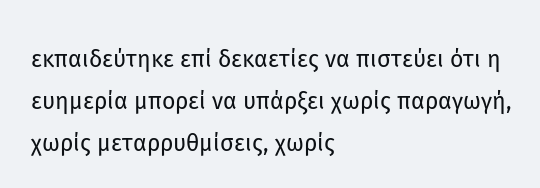εκπαιδεύτηκε επί δεκαετίες να πιστεύει ότι η ευημερία μπορεί να υπάρξει χωρίς παραγωγή, χωρίς μεταρρυθμίσεις, χωρίς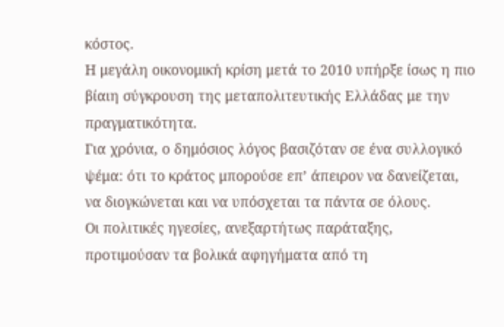κόστος.
Η μεγάλη οικονομική κρίση μετά το 2010 υπήρξε ίσως η πιο βίαιη σύγκρουση της μεταπολιτευτικής Ελλάδας με την πραγματικότητα.
Για χρόνια, ο δημόσιος λόγος βασιζόταν σε ένα συλλογικό ψέμα: ότι το κράτος μπορούσε επ’ άπειρον να δανείζεται, να διογκώνεται και να υπόσχεται τα πάντα σε όλους.
Οι πολιτικές ηγεσίες, ανεξαρτήτως παράταξης, προτιμούσαν τα βολικά αφηγήματα από τη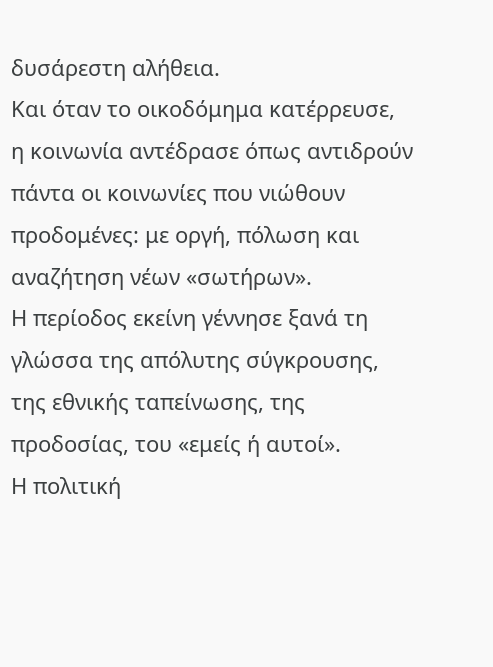δυσάρεστη αλήθεια.
Και όταν το οικοδόμημα κατέρρευσε, η κοινωνία αντέδρασε όπως αντιδρούν πάντα οι κοινωνίες που νιώθουν προδομένες: με οργή, πόλωση και αναζήτηση νέων «σωτήρων».
Η περίοδος εκείνη γέννησε ξανά τη γλώσσα της απόλυτης σύγκρουσης, της εθνικής ταπείνωσης, της προδοσίας, του «εμείς ή αυτοί».
Η πολιτική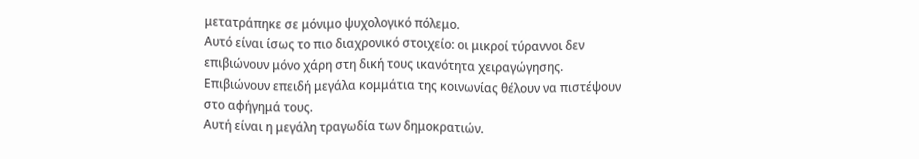μετατράπηκε σε μόνιμο ψυχολογικό πόλεμο.
Αυτό είναι ίσως το πιο διαχρονικό στοιχείο: οι μικροί τύραννοι δεν επιβιώνουν μόνο χάρη στη δική τους ικανότητα χειραγώγησης.
Επιβιώνουν επειδή μεγάλα κομμάτια της κοινωνίας θέλουν να πιστέψουν στο αφήγημά τους.
Αυτή είναι η μεγάλη τραγωδία των δημοκρατιών.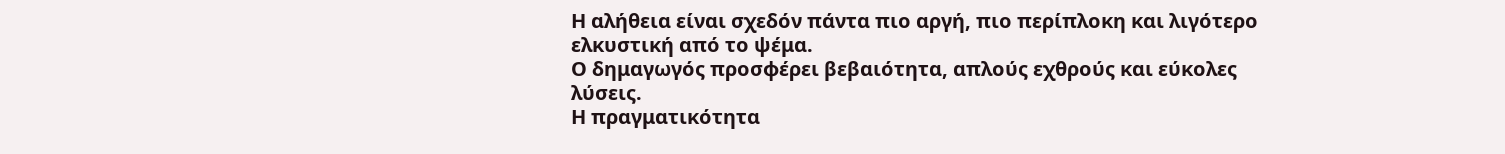Η αλήθεια είναι σχεδόν πάντα πιο αργή, πιο περίπλοκη και λιγότερο ελκυστική από το ψέμα.
Ο δημαγωγός προσφέρει βεβαιότητα, απλούς εχθρούς και εύκολες λύσεις.
Η πραγματικότητα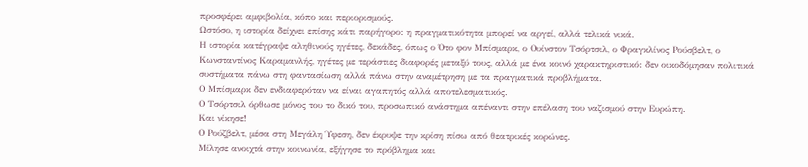προσφέρει αμφιβολία, κόπο και περιορισμούς.
Ωστόσο, η ιστορία δείχνει επίσης κάτι παρήγορο: η πραγματικότητα μπορεί να αργεί, αλλά τελικά νικά.
Η ιστορία κατέγραψε αληθινούς ηγέτες, δεκάδες, όπως ο Ότο φον Μπίσμαρκ, ο Ουίνστον Τσόρτσιλ, ο Φραγκλίνος Ρούσβελτ, ο Κωνσταντίνος Καραμανλής, ηγέτες με τεράστιες διαφορές μεταξύ τους, αλλά με ένα κοινό χαρακτηριστικό: δεν οικοδόμησαν πολιτικά συστήματα πάνω στη φαντασίωση αλλά πάνω στην αναμέτρηση με τα πραγματικά προβλήματα.
Ο Μπίσμαρκ δεν ενδιαφερόταν να είναι αγαπητός αλλά αποτελεσματικός.
Ο Τσόρτσιλ όρθωσε μόνος του το δικό του, προσωπικό ανάστημα απέναντι στην επέλαση του ναζισμού στην Ευρώπη.
Και νίκησε!
Ο Ρούζβελτ, μέσα στη Μεγάλη Ύφεση, δεν έκρυψε την κρίση πίσω από θεατρικές κορώνες.
Μίλησε ανοιχτά στην κοινωνία, εξήγησε το πρόβλημα και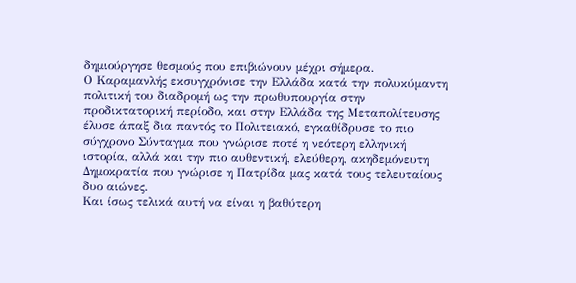δημιούργησε θεσμούς που επιβιώνουν μέχρι σήμερα.
Ο Καραμανλής εκσυγχρόνισε την Ελλάδα κατά την πολυκύμαντη πολιτική του διαδρομή ως την πρωθυπουργία στην προδικτατορική περίοδο, και στην Ελλάδα της Μεταπολίτευσης έλυσε άπαξ δια παντός το Πολιτειακό, εγκαθίδρυσε το πιο σύγχρονο Σύνταγμα που γνώρισε ποτέ η νεότερη ελληνική ιστορία, αλλά και την πιο αυθεντική, ελεύθερη, ακηδεμόνευτη Δημοκρατία που γνώρισε η Πατρίδα μας κατά τους τελευταίους δυο αιώνες.
Και ίσως τελικά αυτή να είναι η βαθύτερη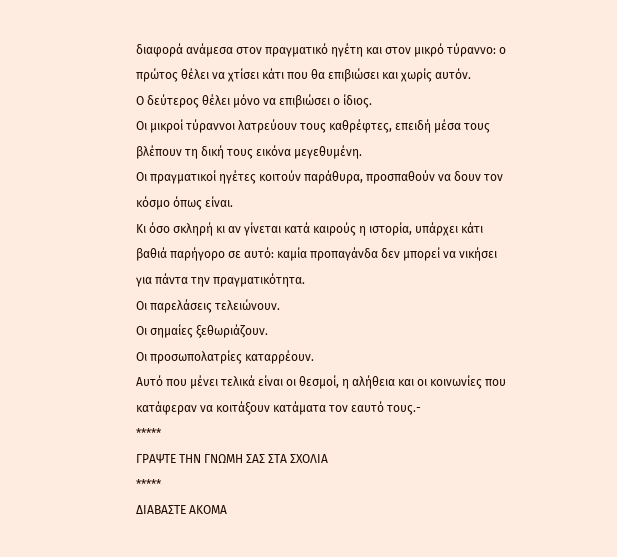διαφορά ανάμεσα στον πραγματικό ηγέτη και στον μικρό τύραννο: ο πρώτος θέλει να χτίσει κάτι που θα επιβιώσει και χωρίς αυτόν.
Ο δεύτερος θέλει μόνο να επιβιώσει ο ίδιος.
Οι μικροί τύραννοι λατρεύουν τους καθρέφτες, επειδή μέσα τους βλέπουν τη δική τους εικόνα μεγεθυμένη.
Οι πραγματικοί ηγέτες κοιτούν παράθυρα, προσπαθούν να δουν τον κόσμο όπως είναι.
Κι όσο σκληρή κι αν γίνεται κατά καιρούς η ιστορία, υπάρχει κάτι βαθιά παρήγορο σε αυτό: καμία προπαγάνδα δεν μπορεί να νικήσει για πάντα την πραγματικότητα.
Οι παρελάσεις τελειώνουν.
Οι σημαίες ξεθωριάζουν.
Οι προσωπολατρίες καταρρέουν.
Αυτό που μένει τελικά είναι οι θεσμοί, η αλήθεια και οι κοινωνίες που κατάφεραν να κοιτάξουν κατάματα τον εαυτό τους.-
*****
ΓΡΑΨΤΕ ΤΗΝ ΓΝΩΜΗ ΣΑΣ ΣΤΑ ΣΧΟΛΙΑ
*****
ΔΙΑΒΑΣΤΕ ΑΚΟΜΑ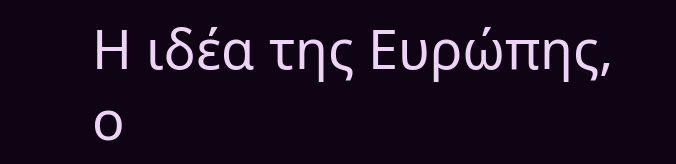Η ιδέα της Ευρώπης, ο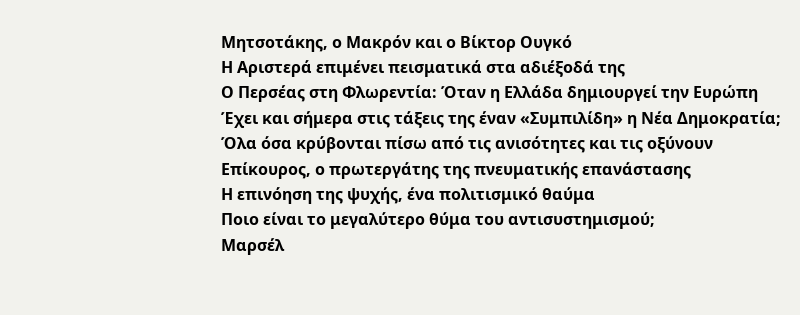Μητσοτάκης, ο Μακρόν και ο Βίκτορ Ουγκό
Η Αριστερά επιμένει πεισματικά στα αδιέξοδά της
Ο Περσέας στη Φλωρεντία: Όταν η Ελλάδα δημιουργεί την Ευρώπη
Έχει και σήμερα στις τάξεις της έναν «Συμπιλίδη» η Νέα Δημοκρατία;
Όλα όσα κρύβονται πίσω από τις ανισότητες και τις οξύνουν
Επίκουρος, ο πρωτεργάτης της πνευματικής επανάστασης
Η επινόηση της ψυχής, ένα πολιτισμικό θαύμα
Ποιο είναι το μεγαλύτερο θύμα του αντισυστημισμού;
Μαρσέλ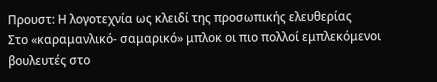Προυστ: Η λογοτεχνία ως κλειδί της προσωπικής ελευθερίας
Στο «καραμανλικό- σαμαρικό» μπλοκ οι πιο πολλοί εμπλεκόμενοι βουλευτές στο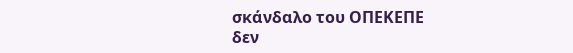σκάνδαλο του ΟΠΕΚΕΠΕ
δεν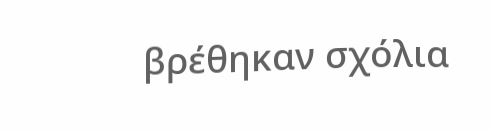βρέθηκαν σχόλια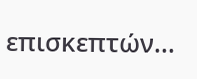επισκεπτών...